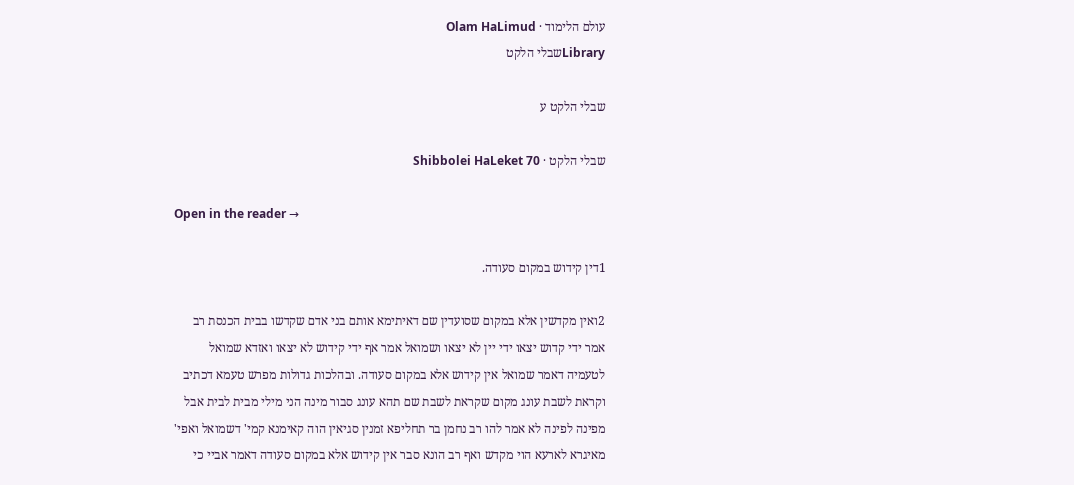עולם הלימוד · Olam HaLimud
Libraryשבלי הלקט

שבלי הלקט ע

שבלי הלקט · Shibbolei HaLeket 70

Open in the reader →

1דין קידוש במקום סעודה.

2ואין מקדשין אלא במקום שסועדין שם דאיתימא אותם בני אדם שקדשו בבית הכנסת רב אמר ידי קדוש יצאו ידי יין לא יצאו ושמואל אמר אף ידי קידוש לא יצאו ואזדא שמואל לטעמיה דאמר שמואל אין קידוש אלא במקום סעודה. ובהלכות גדולות מפרש טעמא דכתיב וקראת לשבת עונג מקום שקראת לשבת שם תהא עונג סבור מינה הני מילי מבית לבית אבל מפינה לפינה לא אמר להו רב נחמן בר תחליפא זמנין סגיאין הוה קאימנא קמי' דשמואל ואפי' מאיגרא לארעא הוי מקדש ואף רב הונא סבר אין קידוש אלא במקום סעודה דאמר אביי כי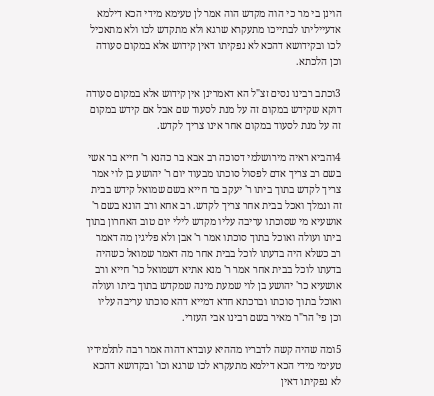הוינן בי מר כי הוה מקדש הוה אמר לן טעימא מידי הכא דילמא אדעייליתו לבתייכו מתעקרא שרגא ולא מתקדש לכו ולא מתאכיל לכו ובקידושא דהכא לא נפקיתו דאין קידוש אלא במקום סעודה וכן הלכתא.

3וכתב רבינו נסים זצ"ל הא דאמרינן אין קידוש אלא במקום סעודה דוקא שקידש במקום זה על מנת לסעוד שם אבל אם קידש במקום זה על מנת לסעוד במקום אחר אינו צריך לקדש.

4והביא ראיה מירושלמי דסוכה רב אבא בר כהנא ר' חייא בר אשי בשם רב צריך אדם לפסול סוכתו מבעוד יום ר' יהושע בן לוי אמר צריך לקדש בתוך ביתו ר' יעקב בר חייא בשם שמואל קידש בבית זה ונמלך ואכל בבית אחר צריך לקדש. רב אחא ורב הונא בשם ר' אושעיא מי שסוכתו עריבה עליו מקדש לילי יום טוב האחרון בתוך ביתו ועולה ואוכל בתוך סוכתו אמר ר' אבן ולא פליגין מה דאמר רב כשלא היה בדעתו לוכל בבית אחר מה דאמר שמואל כשהיה בדעתו לוכל בבית אחר אמר ר' מנא אתיא דשמואל כר' חייא ורב אושעיא כר' יהושע בן לוי שמעת מינה שמקדש בתוך ביתו ועולה ואוכל בתוך סוכתו וברכתא חדא דמייא דהא סוכתו עריבה עליו וכן פי' הר"ר מאיר בשם רבינו אבי העזרי.

5ומה שהיה קשה לדבריו מההיא עובדא דהוה אמר רבה לתלמידיו טעימי מידי הכא דילמא מתעקרא לכו שרגא וכו' ובקדושא דהכא לא נפקיתו דאין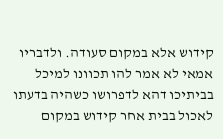קידוש אלא במקום סעודה. ולדבריו אמאי לא אמר להו תכוונו למיכל בביתיכו דהא לדפרושו כשהיה בדעתו לאכול בבית אחר קידוש במקום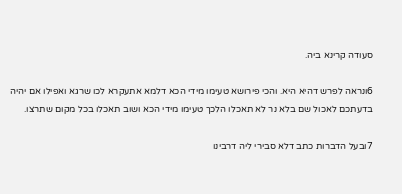סעודה קרינא ביה.

6ונראה לפרש דהיא היא. והכי פירושא טעימו מידי הכא דלמא אתעקרא לכו שרגא ואפילו אם יהיה בדעתכם לאכול שם בלא נר לא תאכלו הלכך טעימו מידי הכא ושוב תאכלו בכל מקום שתרצו.

7ובעל הדברות כתב דלא סבירי ליה דרבינו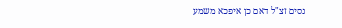נסים זצ"ל דאם כן איפכא משמע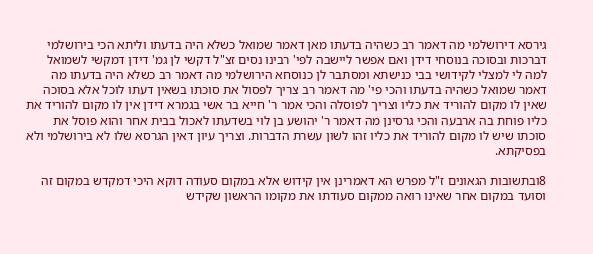גירסא דירושלמי מה דאמר רב כשהיה בדעתו מאן דאמר שמואל כשלא היה בדעתו וליתא הכי בירושלמי דברכות ובסוכה בנוסחי דידן ואם אפשר ליישבה לפי' רבינו נסים זצ"ל דקשי לן גמ' דידן דמקשי לשמואל למה לי למצלי לקידושי בבי כנישתא ומסתבר לן כנוסחא הירושלמי מה דאמר רב כשלא היה בדעתו מה דאמר שמואל כשהיה בדעתו והכי פי' מה דאמר רב צריך לפסול את סוכתו בשאין דעתו לוכל אלא בסוכה שאין לו מקום להוריד את כליו וצריך לפוסלה והכי אמר ר' חייא בר אשי בגמרא דידן אין לו מקום להוריד את כליו פוחת בה ארבעה והכי גרסינן מה דאמר ר' יהושע בן לוי בשדעתו לאכול בבית אחר והוא פוסל את סוכתו שיש לו מקום להוריד את כליו זהו לשון עשרת הדברות. וצריך עיון דאין הגרסא שלו לא בירושלמי ולא בפסיקתא.

8ובתשובות הגאונים ז"ל מפרש הא דאמרינן אין קידוש אלא במקום סעודה דוקא היכי דמקדש במקום זה וסועד במקום אחר שאינו רואה ממקום סעודתו את מקומו הראשון שקידש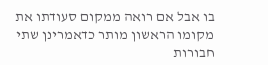בו אבל אם רואה ממקום סעודתו את מקומו הראשון מותר כדאמרינן שתי חבורות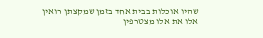שהיו אוכלות בבית אחד בזמן שמקצתן רואין אלו את אלו מצטרפין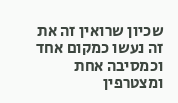שכיון שרואין זה את זה נעשו כמקום אחד וכמסיבה אחת ומצטרפין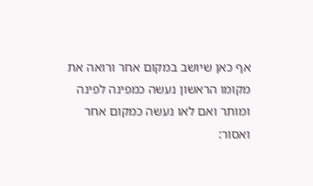אף כאן שיושב במקום אחר ורואה את מקומו הראשון נעשה כמפינה לפינה ומותר ואם לאו נעשה כמקום אחר ואסור: